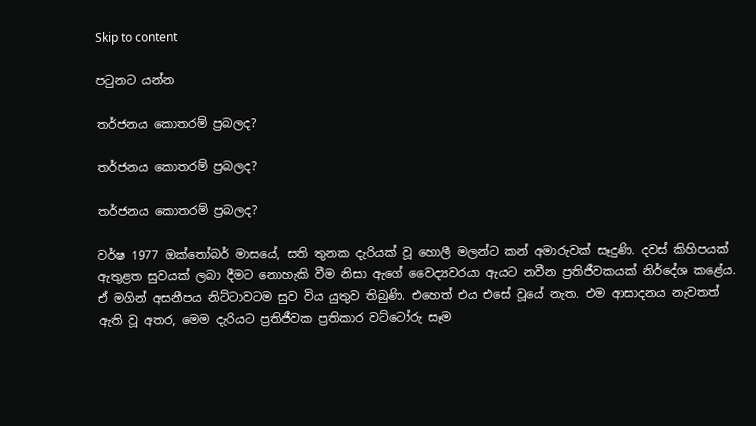Skip to content

පටුනට යන්න

තර්ජනය කොතරම් ප්‍රබලද?

තර්ජනය කොතරම් ප්‍රබලද?

තර්ජනය කොතරම් ප්‍රබලද?

වර්ෂ 1977 ඔක්තෝබර් මාසයේ, සති තුනක දැරියක් වූ හොලී මලන්ට කන් අමාරුවක් සෑදුණි. දවස් කිහිපයක් ඇතුළත සුවයක් ලබා දීමට නොහැකි වීම නිසා ඇගේ වෛද්‍යවරයා ඇයට නවීන ප්‍රතිජීවකයක් නිර්දේශ කළේය. ඒ මගින් අසනීපය නිට්ටාවටම සුව විය යුතුව තිබුණි. එහෙත් එය එසේ වූයේ නැත. එම ආසාදනය නැවතත් ඇති වූ අතර, මෙම දැරියට ප්‍රතිජීවක ප්‍රතිකාර වට්ටෝරු සෑම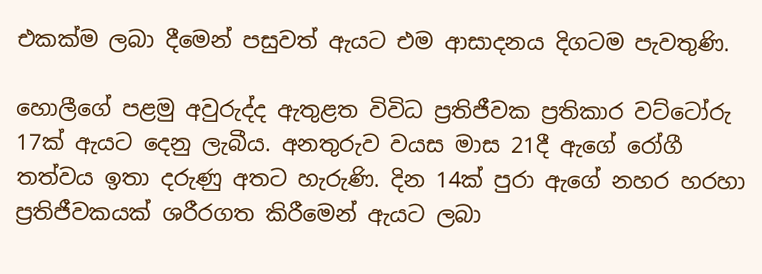එකක්ම ලබා දීමෙන් පසුවත් ඇයට එම ආසාදනය දිගටම පැවතුණි.

හොලීගේ පළමු අවුරුද්ද ඇතුළත විවිධ ප්‍රතිජීවක ප්‍රතිකාර වට්ටෝරු 17ක් ඇයට දෙනු ලැබීය. අනතුරුව වයස මාස 21දී ඇගේ රෝගී තත්වය ඉතා දරුණු අතට හැරුණි. දින 14ක් පුරා ඇගේ නහර හරහා ප්‍රතිජීවකයක් ශරීරගත කිරීමෙන් ඇයට ලබා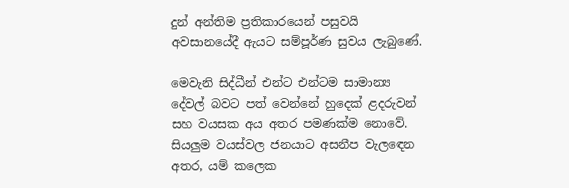දුන් අන්තිම ප්‍රතිකාරයෙන් පසුවයි අවසානයේදී ඇයට සම්පූර්ණ සුවය ලැබුණේ.

මෙවැනි සිද්ධීන් එන්ට එන්ටම සාමාන්‍ය දේවල් බවට පත් වෙන්නේ හුදෙක් ළදරුවන් සහ වයසක අය අතර පමණක්ම නොවේ. සියලුම වයස්වල ජනයාට අසනීප වැලඳෙන අතර, යම් කලෙක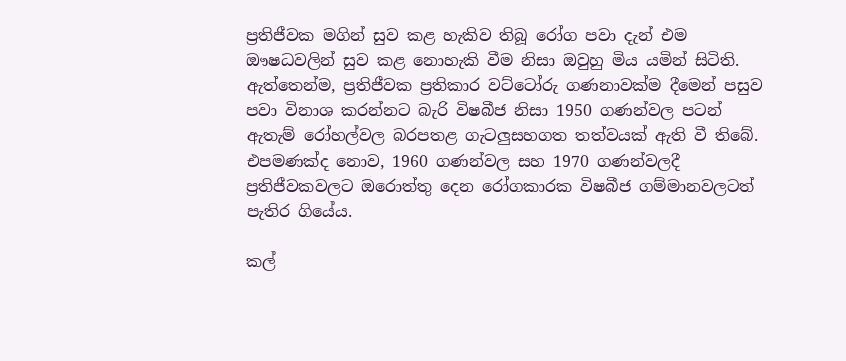ප්‍රතිජීවක මගින් සුව කළ හැකිව තිබූ රෝග පවා දැන් එම ඖෂධවලින් සුව කළ නොහැකි වීම නිසා ඔවුහු මිය යමින් සිටිති. ඇත්තෙන්ම, ප්‍රතිජීවක ප්‍රතිකාර වට්ටෝරු ගණනාවක්ම දීමෙන් පසුව පවා විනාශ කරන්නට බැරි විෂබීජ නිසා 1950 ගණන්වල පටන් ඇතැම් රෝහල්වල බරපතළ ගැටලුසහගත තත්වයක් ඇති වී තිබේ. එපමණක්ද නොව, 1960 ගණන්වල සහ 1970 ගණන්වලදී ප්‍රතිජීවකවලට ඔරොත්තු දෙන රෝගකාරක විෂබීජ ගම්මානවලටත් පැතිර ගියේය.

කල්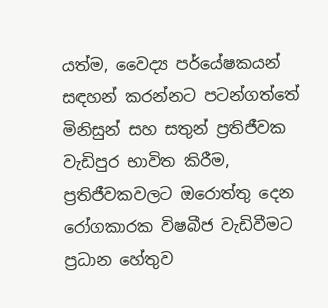යත්ම, වෛද්‍ය පර්යේෂකයන් සඳහන් කරන්නට පටන්ගත්තේ මිනිසුන් සහ සතුන් ප්‍රතිජීවක වැඩිපුර භාවිත කිරීම, ප්‍රතිජීවකවලට ඔරොත්තු දෙන රෝගකාරක විෂබීජ වැඩිවීමට ප්‍රධාන හේතුව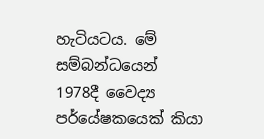හැටියටය. මේ සම්බන්ධයෙන් 1978දී වෛද්‍ය පර්යේෂකයෙක් කියා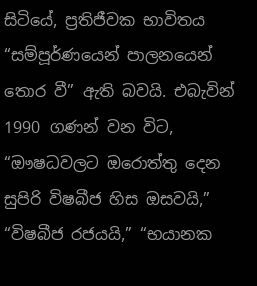සිටියේ, ප්‍රතිජීවක භාවිතය “සම්පූර්ණයෙන් පාලනයෙන් තොර වී” ඇති බවයි. එබැවින් 1990 ගණන් වන විට, “ඖෂධවලට ඔරොත්තු දෙන සුපිරි විෂබීජ හිස ඔසවයි,” “විෂබීජ රජයයි,” “භයානක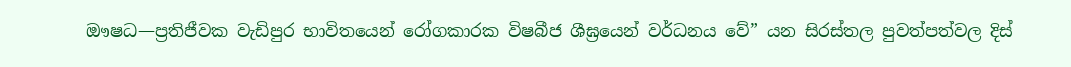ඖෂධ—ප්‍රතිජීවක වැඩිපුර භාවිතයෙන් රෝගකාරක විෂබීජ ශීඝ්‍රයෙන් වර්ධනය වේ” යන සිරස්තල පුවත්පත්වල දිස්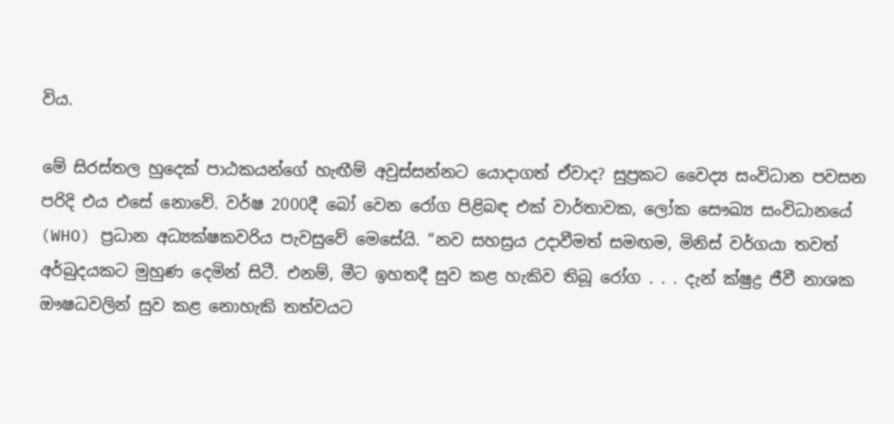විය.

මේ සිරස්තල හුදෙක් පාඨකයන්ගේ හැඟීම් අවුස්සන්නට යොදාගත් ඒවාද? සුප්‍රකට වෛද්‍ය සංවිධාන පවසන පරිදි එය එසේ නොවේ. වර්ෂ 2000දී බෝ වෙන රෝග පිළිබඳ එක් වාර්තාවක, ලෝක සෞඛ්‍ය සංවිධානයේ (WHO) ප්‍රධාන අධ්‍යක්ෂකවරිය පැවසුවේ මෙසේයි. “නව සහස්‍රය උදාවීමත් සමඟම, මිනිස් වර්ගයා තවත් අර්බුදයකට මුහුණ දෙමින් සිටී. එනම්, මීට ඉහතදී සුව කළ හැකිව තිබූ රෝග . . . දැන් ක්ෂුද්‍ර ජීවී නාශක ඖෂධවලින් සුව කළ නොහැකි තත්වයට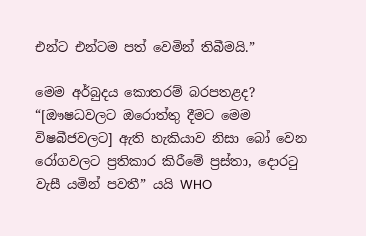එන්ට එන්ටම පත් වෙමින් තිබීමයි.”

මෙම අර්බුදය කොතරම් බරපතළද? “[ඖෂධවලට ඔරොත්තු දීමට මෙම විෂබීජවලට] ඇති හැකියාව නිසා බෝ වෙන රෝගවලට ප්‍රතිකාර කිරීමේ ප්‍රස්තා, දොරටු වැසී යමින් පවතී” යයි WHO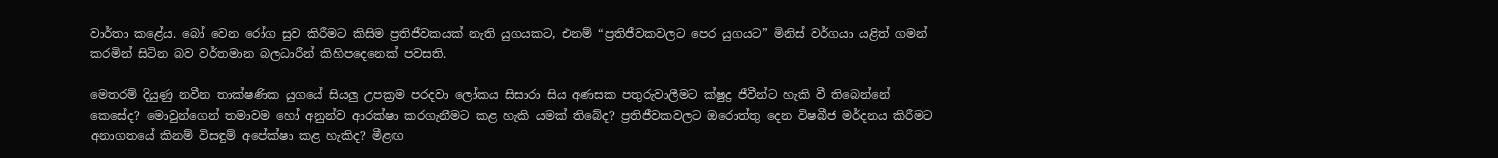වාර්තා කළේය. බෝ වෙන රෝග සුව කිරීමට කිසිම ප්‍රතිජීවකයක් නැති යුගයකට, එනම් “ප්‍රතිජීවකවලට පෙර යුගයට” මිනිස් වර්ගයා යළිත් ගමන් කරමින් සිටින බව වර්තමාන බලධාරීන් කිහිපදෙනෙක් පවසති.

මෙතරම් දියුණු නවීන තාක්ෂණික යුගයේ සියලු උපක්‍රම පරදවා ලෝකය සිසාරා සිය අණසක පතුරුවාලීමට ක්ෂුද්‍ර ජීවීන්ට හැකි වී තිබෙන්නේ කෙසේද? මොවුන්ගෙන් තමාවම හෝ අනුන්ව ආරක්ෂා කරගැනීමට කළ හැකි යමක් තිබේද? ප්‍රතිජීවකවලට ඔරොත්තු දෙන විෂබීජ මර්දනය කිරීමට අනාගතයේ කිනම් විසඳුම් අපේක්ෂා කළ හැකිද? මීළඟ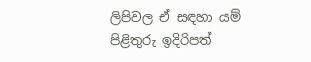ලිපිවල ඒ සඳහා යම් පිළිතුරු ඉදිරිපත්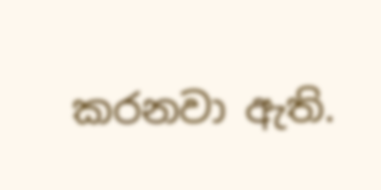කරනවා ඇති.